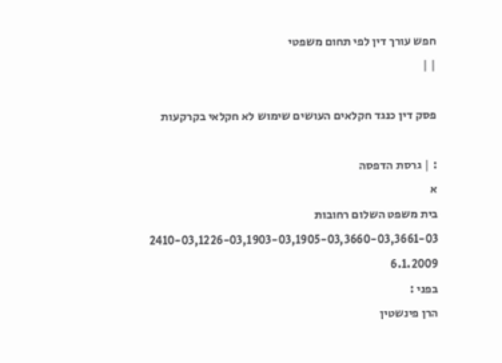חפש עורך דין לפי תחום משפטי
| |

פסק דין כנגד חקלאים העושים שימוש לא חקלאי בקרקעות

: | גרסת הדפסה
א
בית משפט השלום רחובות
2410-03,1226-03,1903-03,1905-03,3660-03,3661-03
6.1.2009
בפני :
הרן פינשטין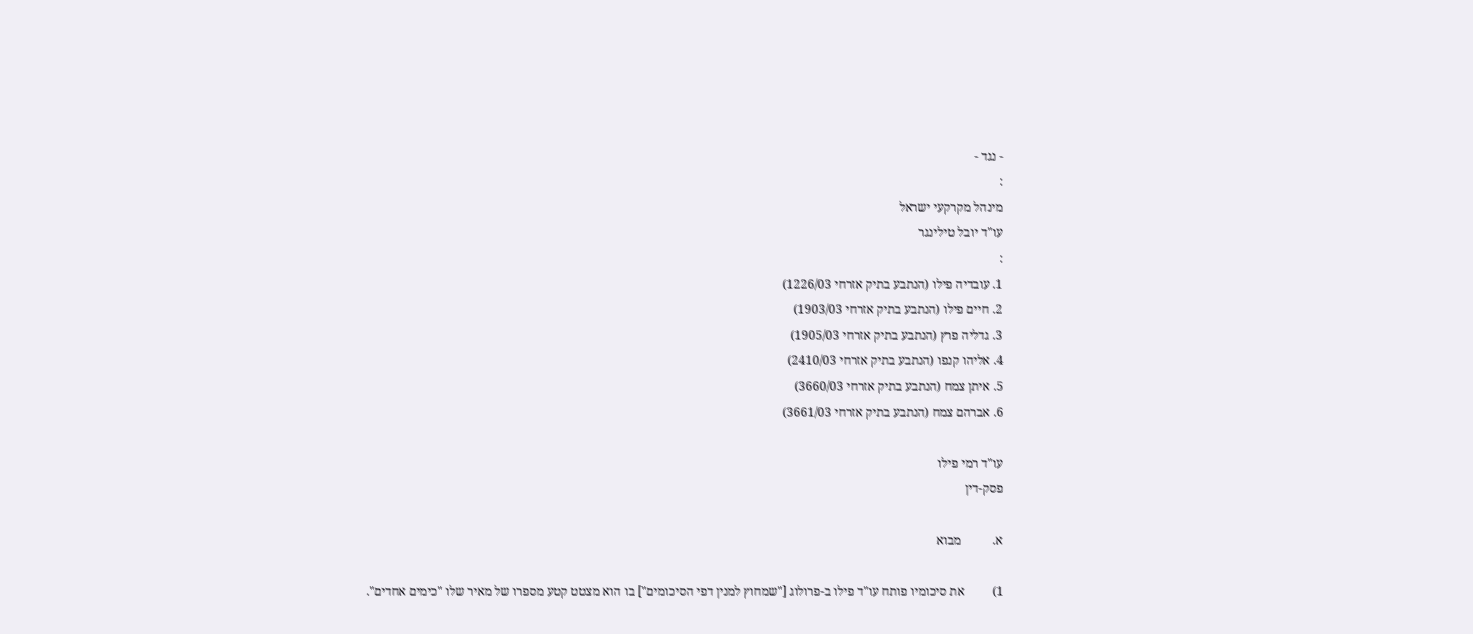- נגד -
:
מינהל מקרקעי ישראל
עו"ד יובל טילינגר
:
1. עובדיה פילו (הנתבע בתיק אזרחי 1226/03)
2. חיים פילו (הנתבע בתיק אזרחי 1903/03)
3. גדליה פרץ (הנתבע בתיק אזרחי 1905/03)
4. אליהו קנפו (הנתבע בתיק אזרחי 2410/03)
5. איתן צמח (הנתבע בתיק אזרחי 3660/03)
6. אברהם צמח (הנתבע בתיק אזרחי 3661/03)

עו"ד רמי פילו
פסק-דין

א.          מבוא

1)         את סיכומיו פותח עו"ד פילו ב-פרולוג ["שמחוץ למנין דפי הסיכומים"] בו הוא מצטט קטע מספרו של מאיר שלו "כימים אחדים".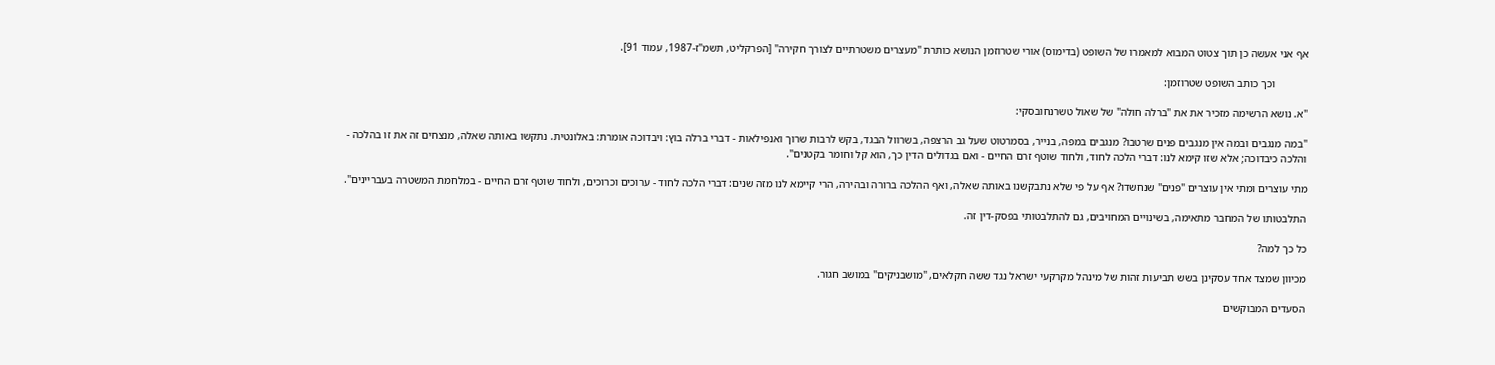אף אני אעשה כן תוך צטוט המבוא למאמרו של השופט (בדימוס) אורי שטרוזמן הנושא כותרת "מעצרים משטרתיים לצורך חקירה" [הפרקליט, תשמ"ז-1987, עמוד 91].

            וכך כותב השופט שטרוזמן:

"א. נושא הרשימה מזכיר את את "ברלה חולה" של שאול טשרנחובסקי:

"במה מנגבים ובמה אין מנגבים פנים שרטבו? מנגבים במפה, בנייר, בסמרטוט שעל גב הרצפה, בשרוול הבגד, בקש לרבות שרוך ואנפילאות - דברי ברלה בוץ: ויבדוכה אומרת: באלונטית. נתקשו באותה שאלה, מנצחים זה את זו בהלכה - והלכה כיבדוכה; אלא שזו קימא לנו: דברי הלכה לחוד, ולחוד שוטף זרם החיים - ואם בגדולים הדין כך, הוא קל וחומר בקטנים".

מתי עוצרים ומתי אין עוצרים "פנים" שנחשדו? אף על פי שלא נתבקשנו באותה שאלה, ואף ההלכה ברורה ובהירה, הרי קיימא לנו מזה שנים: דברי הלכה לחוד - ערוכים וכרוכים, ולחוד שוטף זרם החיים - במלחמת המשטרה בעבריינים".

התלבטותו של המחבר מתאימה, בשינויים המחויבים, גם להתלבטותי בפסק-דין זה.

כל כך למה?

מכיוון שמצד אחד עסקינן בשש תביעות זהות של מינהל מקרקעי ישראל נגד ששה חקלאים, "מושבניקים" במושב חגור.

הסעדים המבוקשים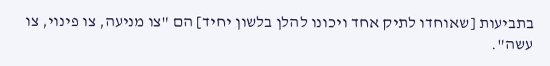בתביעות [שאוחדו לתיק אחד ויכונו להלן בלשון יחיד] הם "צו מניעה, צו פינוי, צו עשה".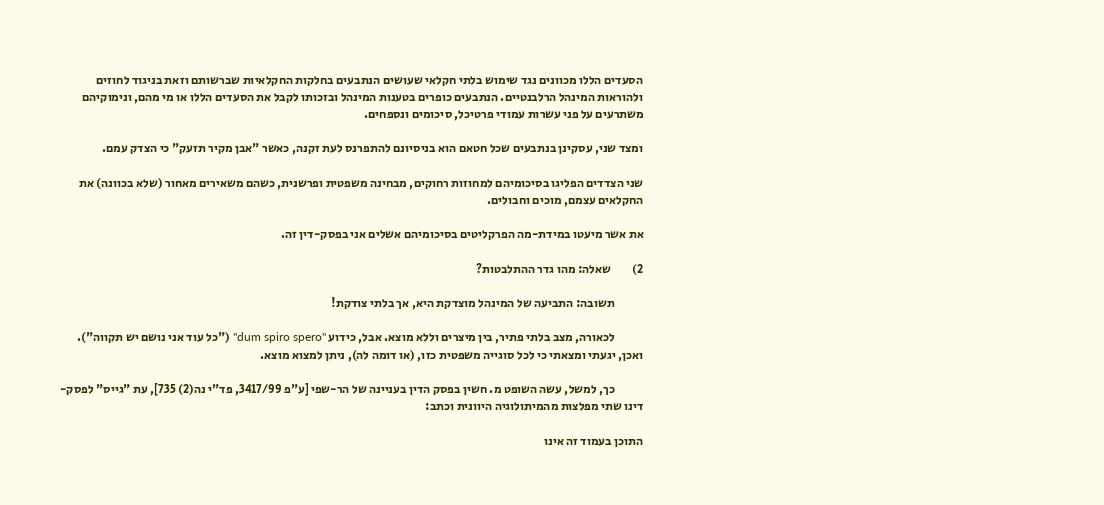הסעדים הללו מכוונים נגד שימוש בלתי חקלאי שעושים הנתבעים בחלקות החקלאיות שברשותם וזאת בניגוד לחוזים ולהוראות המינהל הרלבנטיים. הנתבעים כופרים בטענות המינהל ובזכותו לקבל את הסעדים הללו או מי מהם, ונימוקיהם משתרעים על פני עשרות עמודי פרטיכל, סיכומים ונספחים.

ומצד שני, עסקינן בנתבעים שכל חטאם הוא בניסיונם להתפרנס לעת זקנה, כאשר "אבן מקיר תזעק" כי הצדק עמם.

שני הצדדים הפליגו בסיכומיהם למחוזות רחוקים, מבחינה משפטית ופרשנית, כשהם משאירים מאחור (שלא בכוונה) את החקלאים עצמם, מוכים וחבולים.

את אשר מיעטו במידת-מה הפרקליטים בסיכומיהם אשלים אני בפסק-דין זה.

2)         שאלה: מהו גדר ההתלבטות?

            תשובה: התביעה של המינהל מוצדקת היא, אך בלתי צודקת!

            לכאורה, מצב בלתי פתיר, בין מיצרים וללא מוצא. אבל, כידוע "dum spiro spero" ("כל עוד אני נושם יש תקווה"). ואכן, יגעתי ומצאתי כי לכל סוגייה משפטית כזו, (או דומה לה), ניתן למצוא מוצא.

            כך, למשל, עשה השופט מ. חשין בפסק הדין בעניינה של הר-שפי [ע"פ 3417/99, פד"י נה(2) 735], עת "גייס" לפסק-דינו שתי מפלצות מהמיתולוגיה היוונית וכתב:

התוכן בעמוד זה אינו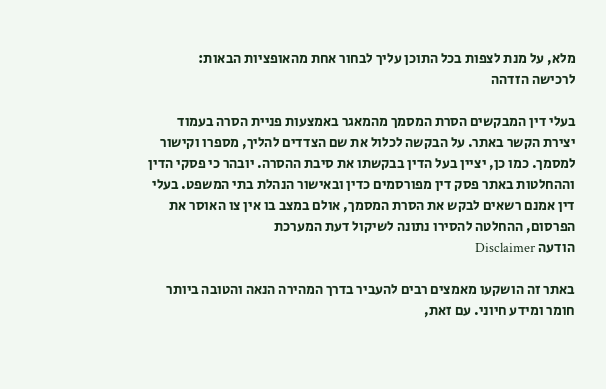מלא, על מנת לצפות בכל התוכן עליך לבחור אחת מהאופציות הבאות:
לרכישה הזדהה

בעלי דין המבקשים הסרת המסמך מהמאגר באמצעות פניית הסרה בעמוד יצירת הקשר באתר. על הבקשה לכלול את שם הצדדים להליך, מספרו וקישור למסמך. כמו כן, יציין בעל הדין בבקשתו את סיבת ההסרה. יובהר כי פסקי הדין וההחלטות באתר פסק דין מפורסמים כדין ובאישור הנהלת בתי המשפט. בעלי דין אמנם רשאים לבקש את הסרת המסמך, אולם במצב בו אין צו האוסר את הפרסום, ההחלטה להסירו נתונה לשיקול דעת המערכת
הודעה Disclaimer

באתר זה הושקעו מאמצים רבים להעביר בדרך המהירה הנאה והטובה ביותר חומר ומידע חיוני. עם זאת,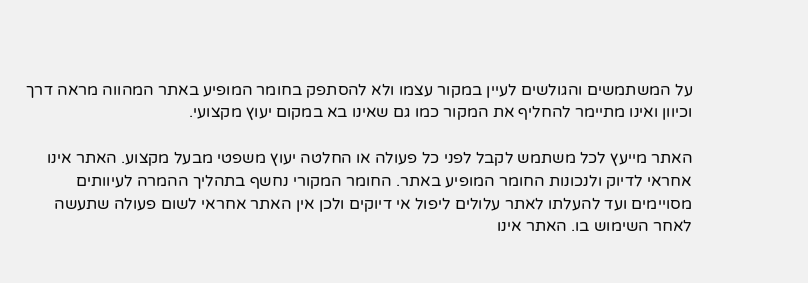על המשתמשים והגולשים לעיין במקור עצמו ולא להסתפק בחומר המופיע באתר המהווה מראה דרך וכיוון ואינו מתיימר להחליף את המקור כמו גם שאינו בא במקום יעוץ מקצועי.

האתר מייעץ לכל משתמש לקבל לפני כל פעולה או החלטה יעוץ משפטי מבעל מקצוע. האתר אינו אחראי לדיוק ולנכונות החומר המופיע באתר. החומר המקורי נחשף בתהליך ההמרה לעיוותים מסויימים ועד להעלתו לאתר עלולים ליפול אי דיוקים ולכן אין האתר אחראי לשום פעולה שתעשה לאחר השימוש בו. האתר אינו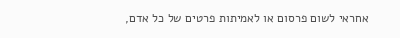אחראי לשום פרסום או לאמיתות פרטים של כל אדם,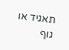תאגיד או גוף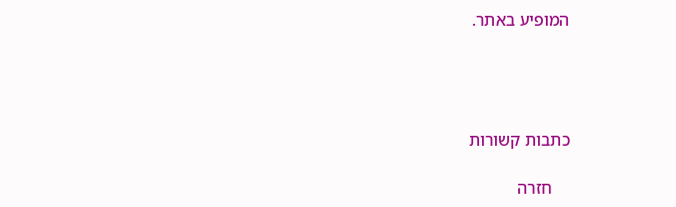המופיע באתר.




כתבות קשורות

    חזרה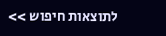לתוצאות חיפוש >>